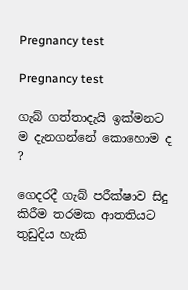Pregnancy test

Pregnancy test

ගැබ් ගත්තාදැයි ඉක්මනට ම දැනගන්නේ කොහොම ද ?

ගෙදරදී ගැබ් පරීක්ෂාව සිදු කිරීම තරමක ආතතියට තුඩුදිය හැකි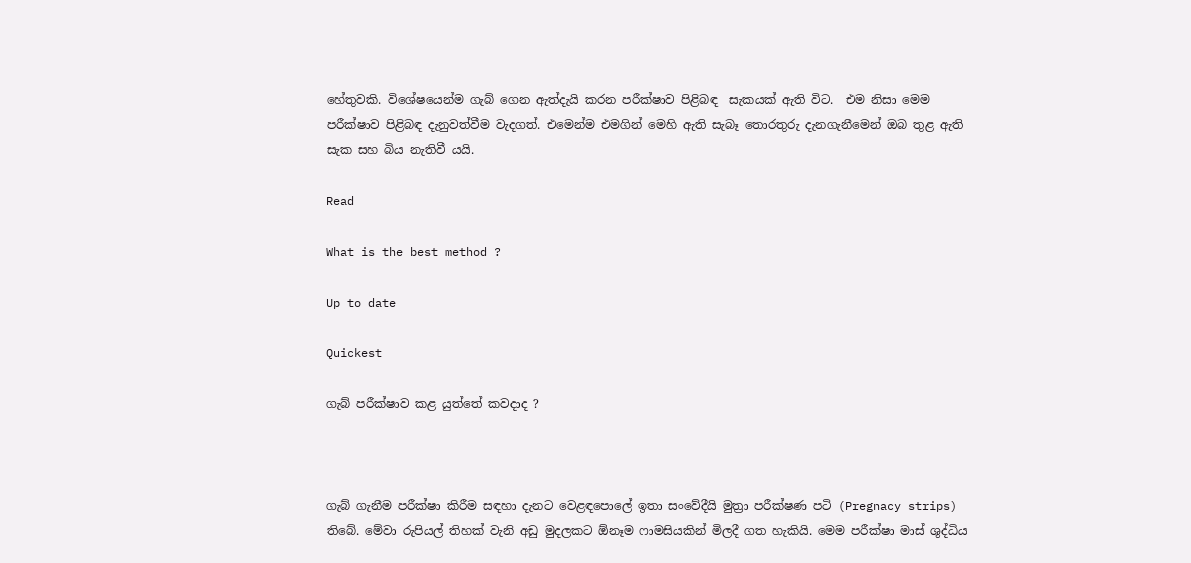හේතුවකි. විශේෂයෙන්ම ගැබ් ගෙන ඇත්දැයි කරන පරීක්ෂාව පිළිබඳ  සැකයක් ඇති විට.  එම නිසා මෙම පරීක්ෂාව පිළිබඳ දැනුවත්වීම වැදගත්. එමෙන්ම එමගින් මෙහි ඇති සැබෑ තොරතුරු දැනගැනීමෙන් ඔබ තුළ ඇති සැක සහ බිය නැතිවී යයි.

Read

What is the best method ?

Up to date

Quickest

ගැබ් පරීක්ෂාව කළ යුත්තේ කවදාද ?



ගැබ් ගැනීම පරීක්ෂා කිරීම සඳහා දැනට වෙළඳපොලේ ඉතා සංවේදීයි මුත්‍රා පරීක්ෂණ පටි (Pregnacy strips) තිබේ. මේවා රුපියල් තිහක් වැනි අඩු මුදලකට ඕනෑම ෆාමසියකින් මිලදී ගත හැකියි. මෙම පරීක්ෂා මාස් ශුද්ධිය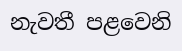නැවතී පළවෙනි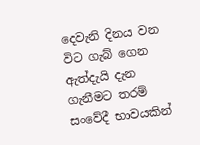දෙවැනි දිනය වන විට ගැබ් ගෙන ඇත්දැයි දැන ගැනීමට තරම් සංවේදී භාවයකින්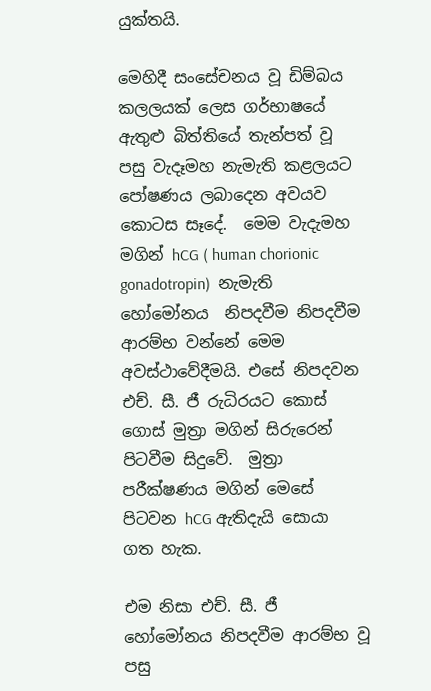යුක්තයි.

මෙහිදී සංසේචනය වූ ඩිම්බය කලලයක් ලෙස ගර්භාෂයේ ඇතුළු බිත්තියේ තැන්පත් වූ පසු වැදෑමහ නැමැති කළලයට පෝෂණය ලබාදෙන අවයව කොටස සෑදේ.  මෙම වැදැමහ මගින් hCG ( human chorionic gonadotropin)  නැමැති හෝමෝනය  නිපදවීම නිපදවීම ආරම්භ වන්නේ මෙම අවස්ථාවේදීමයි. එසේ නිපදවන එච්. සී. ජී රුධිරයට කොස් ගොස් මුත්‍රා මගින් සිරුරෙන් පිටවීම සිදුවේ.  මුත්‍රා පරීක්ෂණය මගින් මෙසේ පිටවන hCG ඇතිදැයි සොයා ගත හැක.

එම නිසා එච්. සී. ජී හෝමෝනය නිපදවීම ආරම්භ වූ පසු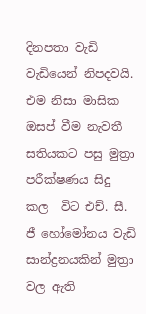දිනපතා වැඩි වැඩියෙන් නිපදවයි.  එම නිසා මාසික ඔසප් වීම නැවතී සතියකට පසු මුත්‍රා පරීක්ෂණය සිදු කල  විට එච්. සී. ජී හෝමෝනය වැඩි සාන්ද්‍රනයකින් මුත්‍රා වල ඇති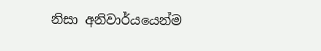නිසා අනිවාර්යයෙන්ම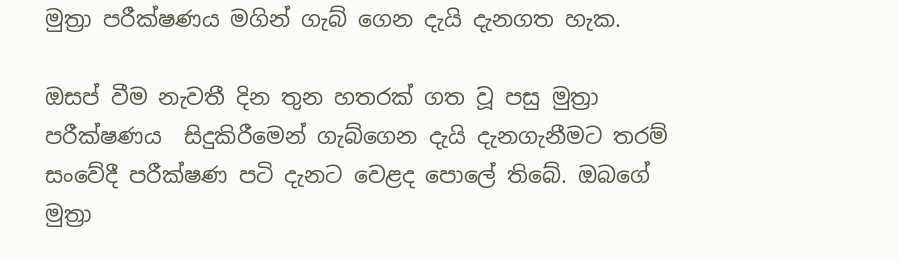මුත්‍රා පරීක්ෂණය මගින් ගැබ් ගෙන දැයි දැනගත හැක.

ඔසප් වීම නැවතී දින තුන හතරක් ගත වූ පසු මුත්‍රා පරීක්ෂණය  සිදුකිරීමෙන් ගැබ්ගෙන දැයි දැනගැනීමට තරම් සංවේදී පරීක්ෂණ පටි දැනට වෙළද පොලේ තිබේ. ඔබගේ  මුත්‍රා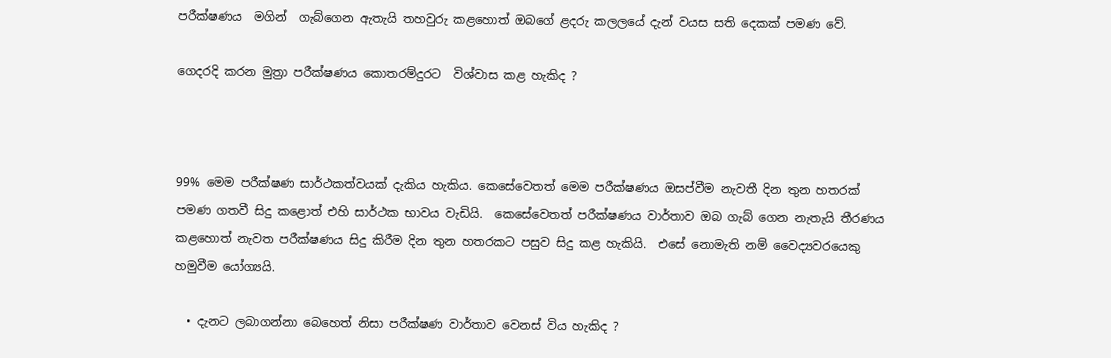පරීක්ෂණය  මගින්  ගැබ්ගෙන ඇතැයි තහවුරු කළහොත් ඔබගේ ළදරු කලලයේ දැන් වයස සති දෙකක් පමණ වේ.

ගෙදරදි කරන මුත්‍රා පරීක්ෂණය කොතරම්දුරට  විශ්වාස කළ හැකිද ?



99% මෙම පරීක්ෂණ සාර්ථකත්වයක් දැකිය හැකිය. කෙසේවෙතත් මෙම පරීක්ෂණය ඔසප්වීම නැවතී දින තුන හතරක් පමණ ගතවී සිදු කළොත් එහි සාර්ථක භාවය වැඩියි.  කෙසේවෙතත් පරීක්ෂණය වාර්තාව ඔබ ගැබ් ගෙන නැතැයි තීරණය කළහොත් නැවත පරීක්ෂණය සිදු කිරීම දින තුන හතරකට පසුව සිදු කළ හැකියි.  එසේ නොමැති නම් වෛද්‍යවරයෙකු හමුවීම යෝග්‍යයි.

  • දැනට ලබාගන්නා බෙහෙත් නිසා පරීක්ෂණ වාර්තාව වෙනස් විය හැකිද ?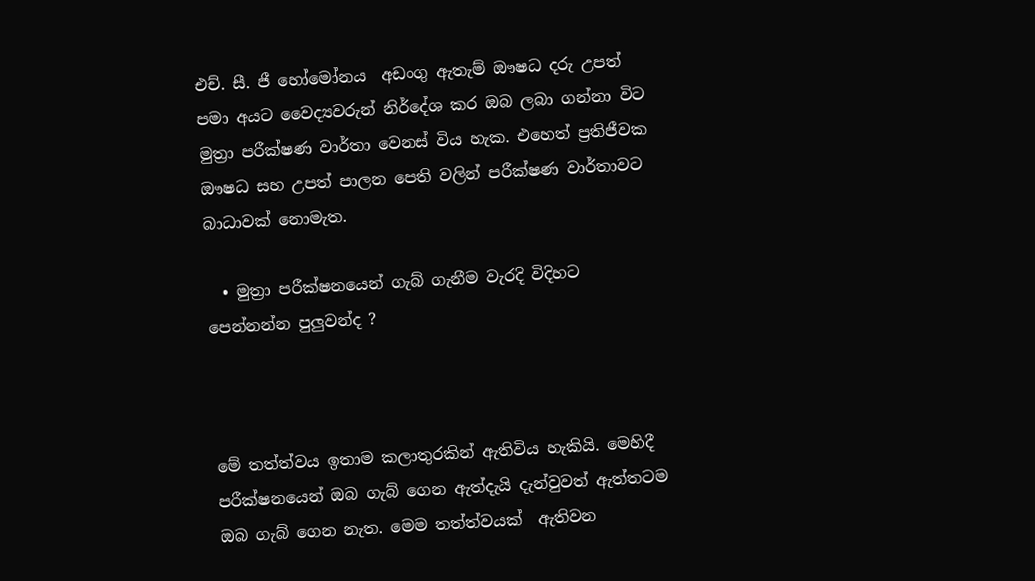එච්. සී. ජී හෝමෝනය  අඩංගු ඇතැම් ඖෂධ දරු උපත් පමා අයට වෛද්‍යවරුන් නිර්දේශ කර ඔබ ලබා ගන්නා විට මුත්‍රා පරීක්ෂණ වාර්තා වෙනස් විය හැක. එහෙත් ප්‍රතිජීවක ඖෂධ සහ උපත් පාලන පෙති වලින් පරීක්ෂණ වාර්තාවට බාධාවක් නොමැත.

  • මුත්‍රා පරීක්ෂනයෙන් ගැබ් ගැනීම වැරදි විදිහට පෙන්නන්න පුලුවන්ද ?



මේ තත්ත්වය ඉතාම කලාතුරකින් ඇතිවිය හැකියි. මෙහිදී පරීක්ෂනයෙන් ඔබ ගැබ් ගෙන ඇත්දැයි දැන්වුවත් ඇත්තටම ඔබ ගැබ් ගෙන නැත. මෙම තත්ත්වයක්  ඇතිවන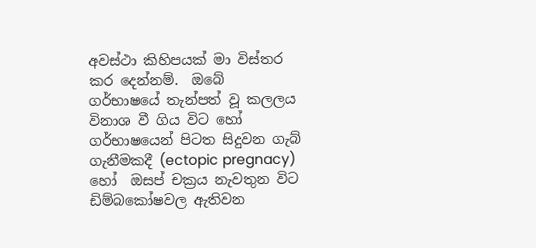අවස්ථා කිහිපයක් මා විස්තර කර දෙන්නම්.  ඔබේ  ගර්භාෂයේ තැන්පත් වූ කලලය විනාශ වී ගිය විට හෝ ගර්භාෂයෙන් පිටත සිදුවන ගැබ් ගැනීමකදී (ectopic pregnacy) හෝ  ඔසප් චක්‍රය නැවතුන විට ඩිම්බකෝෂවල ඇතිවන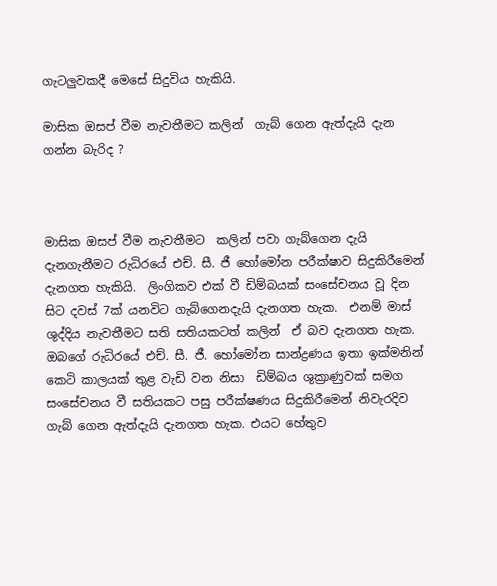ගැටලුවකදී මෙසේ සිදුවිය හැකියි.

මාසික ඔසප් වීම නැවතීමට කලින්  ගැබ් ගෙන ඇත්දැයි දැන ගන්න බැරිද ?



මාසික ඔසප් වීම නැවතීමට  කලින් පවා ගැබ්ගෙන දැයි දැනගැනීමට රුධිරයේ එච්. සී. ජී හෝමෝන පරීක්ෂාව සිදුකිරීමෙන් දැනගත හැකියි.  ලිංගිකව එක් වී ඩිම්බයක් සංසේචනය වූ දින සිට දවස් 7ක් යනවිට ගැබ්ගෙනදැයි දැනගත හැක.  එනම් මාස් ශුද්දිය නැවතීමට සති සතියකටත් කලින්  ඒ බව දැනගත හැක. ඔබගේ රුධිරයේ එච්. සී. ජී. හෝමෝන සාන්ද්‍රණය ඉතා ඉක්මනින් කෙටි කාලයක් තුළ වැඩි වන නිසා  ඩිම්බය ශුක්‍රාණුවක් සමග සංසේචනය වී සතියකට පසු පරීක්ෂණය සිදුකිරීමෙන් නිවැරදිව ගැබ් ගෙන ඇත්දැයි දැනගත හැක. එයට හේතුව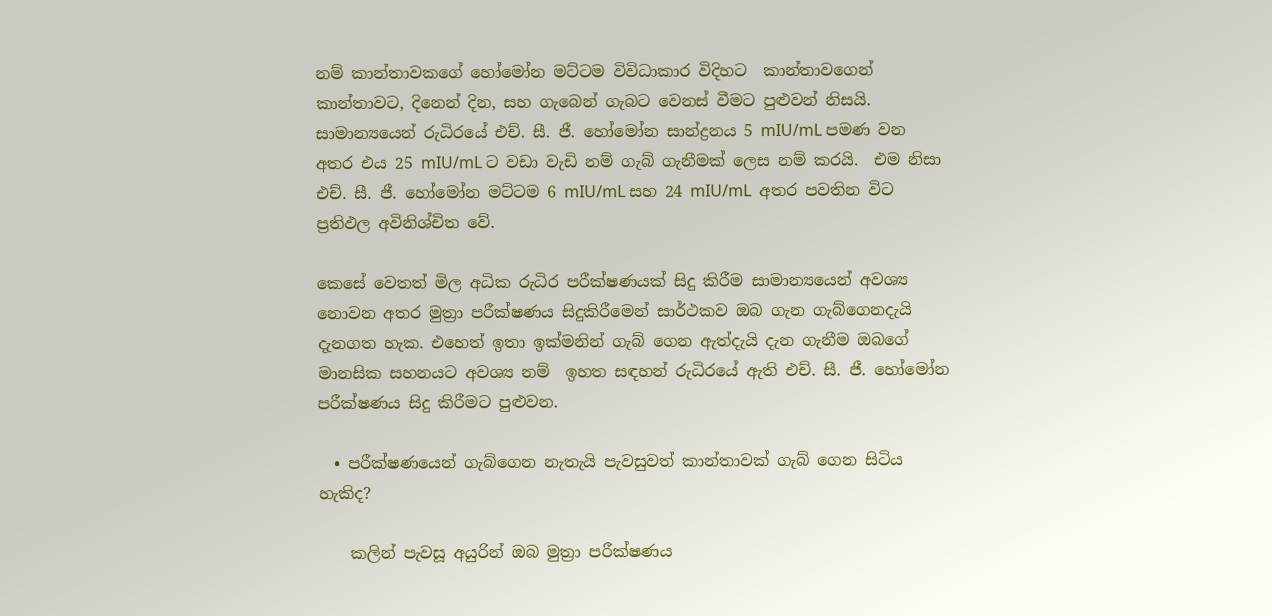නම් කාන්තාවකගේ හෝමෝන මට්ටම විවිධාකාර විදිහට  කාන්තාවගෙන් කාන්තාවට, දිනෙන් දින, සහ ගැබෙන් ගැබට වෙනස් වීමට පුළුවන් නිසයි. සාමාන්‍යයෙන් රුධිරයේ එච්. සී. ජී. හෝමෝන සාන්ද්‍රනය 5 mIU/mL පමණ වන අතර එය 25 mIU/mL ට වඩා වැඩි නම් ගැබ් ගැනීමක් ලෙස නම් කරයි.  එම නිසා එච්. සී. ජී. හෝමෝන මට්ටම 6 mIU/mL සහ 24 mIU/mL  අතර පවතින විට ප්‍රතිඵල අවිනිශ්චිත වේ.

කෙසේ වෙතත් මිල අධික රුධිර පරීක්ෂණයක් සිදු කිරීම සාමාන්‍යයෙන් අවශ්‍ය නොවන අතර මුත්‍රා පරීක්ෂණය සිදුකිරීමෙන් සාර්ථකව ඔබ ගැන ගැබ්ගෙනදැයි දැනගත හැක. එහෙත් ඉතා ඉක්මනින් ගැබ් ගෙන ඇත්දැයි දැන ගැනීම ඔබගේ මානසික සහනයට අවශ්‍ය නම්  ඉහත සඳහන් රුධිරයේ ඇති එච්. සී. ජී. හෝමෝන පරීක්ෂණය සිදු කිරීමට පුළුවන.

  • පරීක්ෂණයෙන් ගැබ්ගෙන නැතැයි පැවසුවත් කාන්තාවක් ගැබ් ගෙන සිටිය හැකිද?

    කලින් පැවසූ අයුරින් ඔබ මුත්‍රා පරීක්ෂණය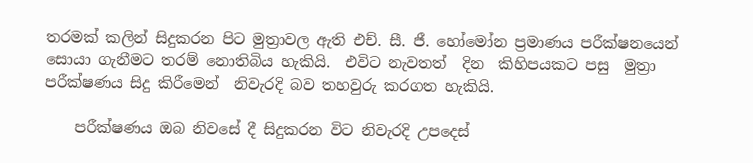තරමක් කලින් සිදුකරන පිට මුත්‍රාවල ඇති එච්. සී. ජී. හෝමෝන ප්‍රමාණය පරීක්ෂනයෙන් සොයා ගැනීමට තරම් නොතිබිය හැකියි.  එවිට නැවතත්  දින  කිහිපයකට පසු  මුත්‍රා පරීක්ෂණය සිදු කිරීමෙන්  නිවැරදි බව තහවුරු කරගත හැකියි.

    පරීක්ෂණය ඔබ නිවසේ දී සිදුකරන විට නිවැරදි උපදෙස්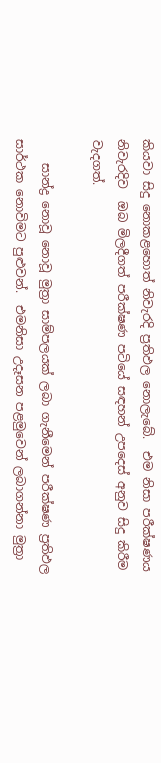කියවා සිදු නොකළහොත් නිවැරදි ප්‍රතිඵල නොලැබේ.  එම නිසා පරීක්ෂණය නිවැරදිව  ඔබ මිලදීගත් පරීක්ෂණ පටියේ සඳහන් උපදෙස් අනුව සිදු කිරීම වැදගත්.

    සාන්ද්‍ර නොවූ නොවූ මුත්‍රා සාම්පලයක් ලබා ගැනීමෙන් පරීක්ෂණ ප්‍රතිඵල සාර්ථක නොවිමට පුළුවන්.  එමනිසා උදෑසන පළමුවෙන් ලබාගන්නා මුත්‍රා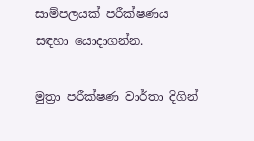සාම්පලයක් පරීක්ෂණය සඳහා යොදාගන්න.

මුත්‍රා පරීක්ෂණ වාර්තා දිගින්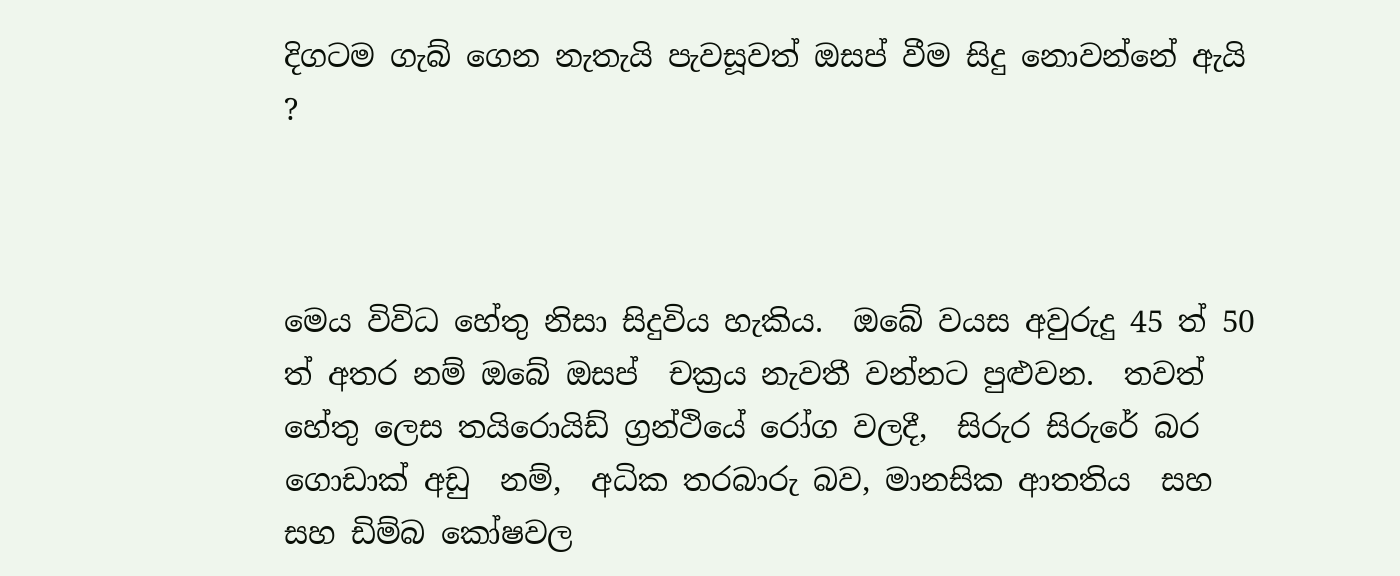දිගටම ගැබ් ගෙන නැතැයි පැවසූවත් ඔසප් වීම සිදු නොවන්නේ ඇයි ?



මෙය විවිධ හේතු නිසා සිදුවිය හැකිය.  ඔබේ වයස අවුරුදු 45 ත් 50 ත් අතර නම් ඔබේ ඔසප්  චක්‍රය නැවතී වන්නට පුළුවන.  තවත් හේතු ලෙස තයිරොයිඩ් ග්‍රන්ථියේ රෝග වලදී,  සිරුර සිරුරේ බර ගොඩාක් අඩු  නම්,  අධික තරබාරු බව, මානසික ආතතිය  සහ සහ ඩිම්බ කෝෂවල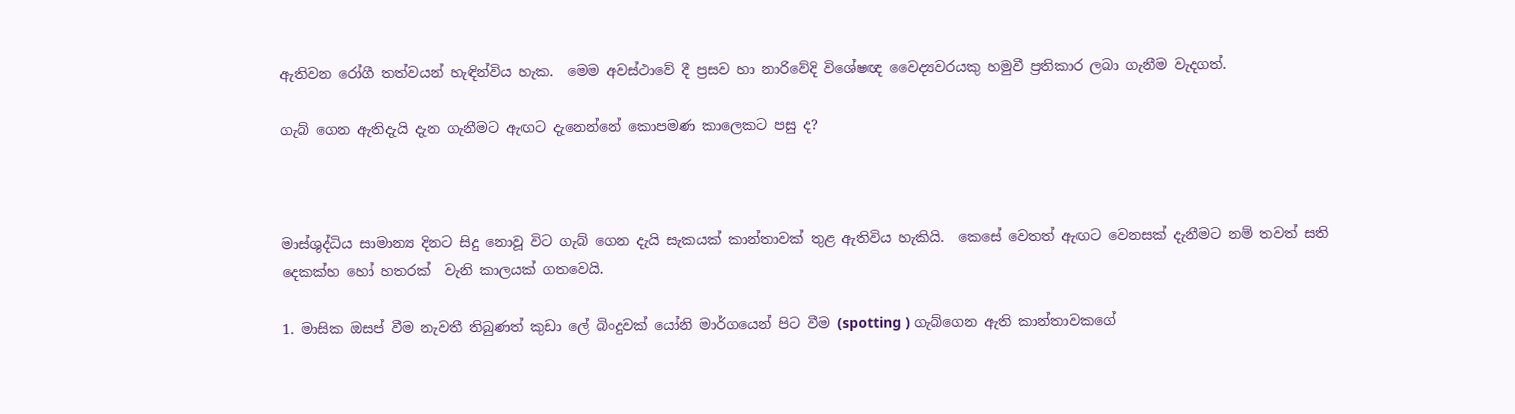ඇතිවන රෝගී තත්වයන් හැඳින්විය හැක.  මෙම අවස්ථාවේ දී ප්‍රසව හා නාරිවේදි විශේෂඥ වෛද්‍යවරයකු හමුවී ප්‍රතිකාර ලබා ගැනීම වැදගත්.

ගැබ් ගෙන ඇතිදැයි දැන ගැනීමට ඇඟට දැනෙන්නේ කොපමණ කාලෙකට පසු ද?



මාස්ශුද්ධිය සාමාන්‍ය දිනට සිදු නොවූ විට ගැබ් ගෙන දැයි සැකයක් කාන්තාවක් තුළ ඇතිවිය හැකියි.  කෙසේ වෙතත් ඇඟට වෙනසක් දැනීමට නම් තවත් සති  දෙකක්හ හෝ හතරක්  වැනි කාලයක් ගතවෙයි.

1. මාසික ඔසප් වීම නැවතී තිබුණත් කුඩා ලේ බිංදුවක් යෝනි මාර්ගයෙන් පිට වීම (spotting ) ගැබ්ගෙන ඇති කාන්තාවකගේ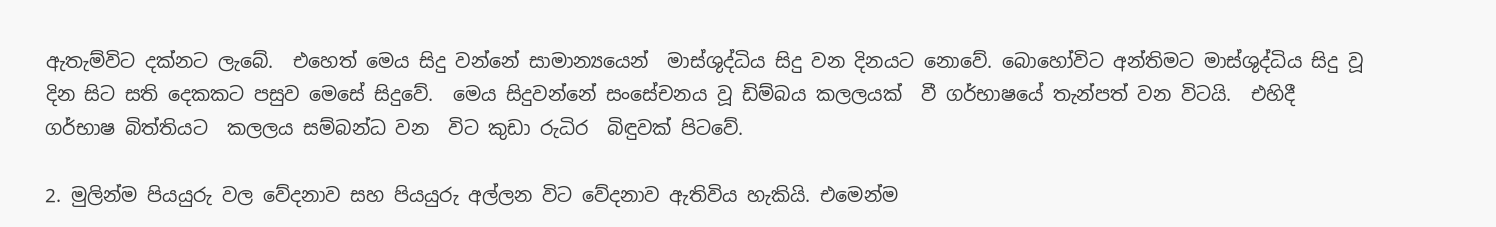ඇතැම්විට දක්නට ලැබේ.  එහෙත් මෙය සිදු වන්නේ සාමාන්‍යයෙන්  මාස්ශුද්ධිය සිදු වන දිනයට නොවේ. බොහෝවිට අන්තිමට මාස්ශුද්ධිය සිදු වූ දින සිට සති දෙකකට පසුව මෙසේ සිදුවේ.  මෙය සිදුවන්නේ සංසේචනය වූ ඩිම්බය කලලයක්  වී ගර්භාෂයේ තැන්පත් වන විටයි.  එහිදී ගර්භාෂ බිත්තියට  කලලය සම්බන්ධ වන  විට කුඩා රුධිර  බිඳුවක් පිටවේ.

2. මුලින්ම පියයුරු වල වේදනාව සහ පියයුරු අල්ලන විට වේදනාව ඇතිවිය හැකියි. එමෙන්ම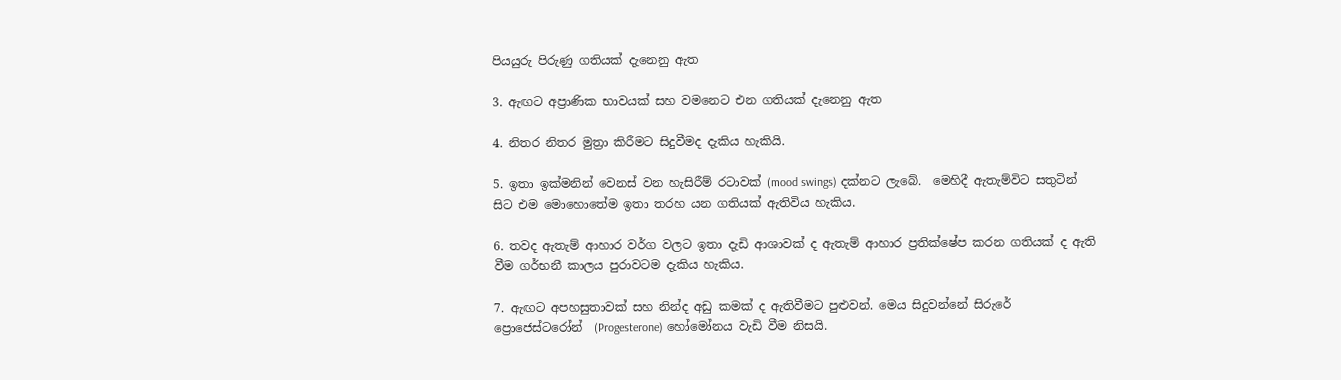පියයුරු පිරුණු ගතියක් දැනෙනු ඇත

3. ඇඟට අප්‍රාණික භාවයක් සහ වමනෙට එන ගතියක් දැනෙනු ඇත

4. නිතර නිතර මුත්‍රා කිරීමට සිදුවීමද දැකිය හැකියි.

5. ඉතා ඉක්මනින් වෙනස් වන හැසිරීම් රටාවක් (mood swings) දක්නට ලැබේ.  මෙහිදී ඇතැම්විට සතුටින් සිට එම මොහොතේම ඉතා තරහ යන ගතියක් ඇතිවිය හැකිය.

6. තවද ඇතැම් ආහාර වර්ග වලට ඉතා දැඩි ආශාවක් ද ඇතැම් ආහාර ප්‍රතික්ෂේප කරන ගතියක් ද ඇති වීම ගර්භනී කාලය පුරාවටම දැකිය හැකිය.

7. ඇඟට අපහසුතාවක් සහ නින්ද අඩු කමක් ද ඇතිවීමට පුළුවන්. මෙය සිදුවන්නේ සිරුරේ ප්‍රොජෙස්ටරෝන්  (Progesterone) හෝමෝනය වැඩි වීම නිසයි.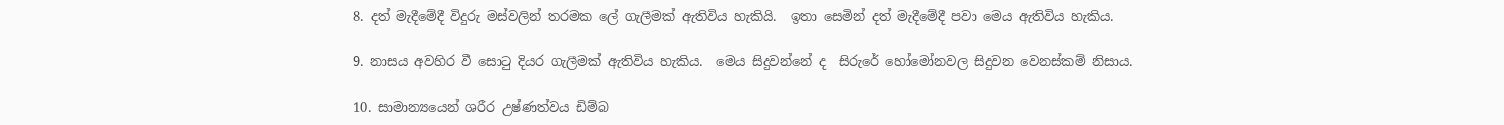8. දත් මැදීමේදී විදුරු මස්වලින් තරමක ලේ ගැලීමක් ඇතිවිය හැකියි.  ඉතා සෙමින් දත් මැදීමේදී පවා මෙය ඇතිවිය හැකිය.

9. නාසය අවහිර වී සොටු දියර ගැලීමක් ඇතිවිය හැකිය.  මෙය සිදුවන්නේ ද  සිරුරේ හෝමෝනවල සිදුවන වෙනස්කම් නිසාය.

10. සාමාන්‍යයෙන් ශරීර උෂ්ණත්වය ඩිම්බ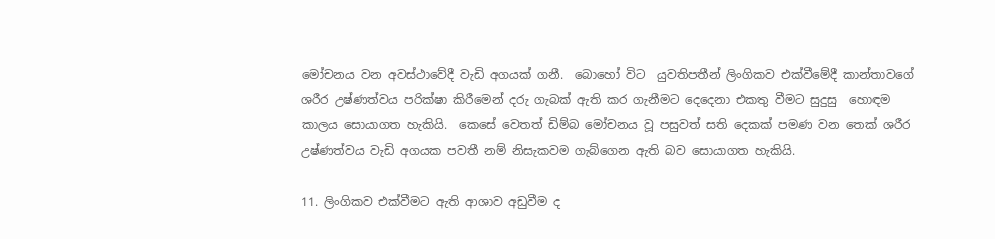මෝචනය වන අවස්ථාවේදී වැඩි අගයක් ගනී.  බොහෝ විට  යුවතිපතීන් ලිංගිකව එක්වීමේදී කාන්තාවගේ ශරීර උෂ්ණත්වය පරික්ෂා කිරීමෙන් දරු ගැබක් ඇති කර ගැනීමට දෙදෙනා එකතු වීමට සුදුසු  හොඳම කාලය සොයාගත හැකියි.  කෙසේ වෙතත් ඩිම්බ මෝචනය වූ පසුවත් සති දෙකක් පමණ වන තෙක් ශරීර උෂ්ණත්වය වැඩි අගයක පවතී නම් නිසැකවම ගැබ්ගෙන ඇති බව සොයාගත හැකියි.

11. ලිංගිකව එක්වීමට ඇති ආශාව අඩුවීම ද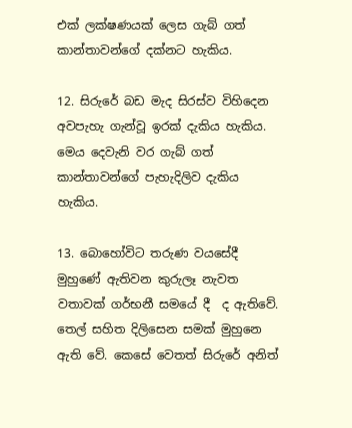එක් ලක්ෂණයක් ලෙස ගැබ් ගත් කාන්තාවන්ගේ දක්නට හැකිය.

12. සිරුරේ බඩ මැද සිරස්ව විහිදෙන අවපැහැ ගැන්වූ ඉරක් දැකිය හැකිය.  මෙය දෙවැනි වර ගැබ් ගත් කාන්තාවන්ගේ පැහැදිලිව දැකිය හැකිය.

13. බොහෝවිට තරුණ වයසේදී මුහුණේ ඇතිවන කුරුලෑ නැවත වතාවක් ගර්භනී සමයේ දී  ද ඇතිවේ.  තෙල් සහිත දිලිසෙන සමක් මුහුනෙ ඇති වේ. කෙසේ වෙතත් සිරුරේ අනිත්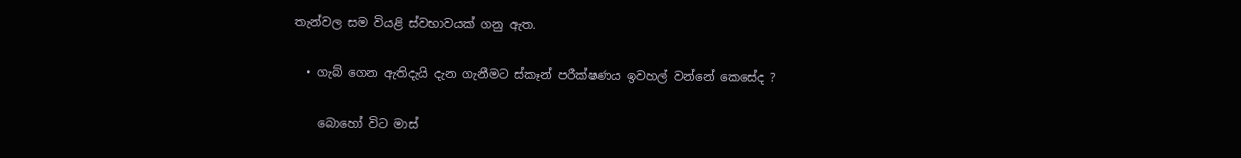තැන්වල සම වියළි ස්වභාවයක් ගනු ඇත.

  • ගැබ් ගෙන ඇතිදැයි දැන ගැනීමට ස්කෑන් පරීක්ෂණය ඉවහල් වන්නේ කෙසේද ?

    බොහෝ විට මාස්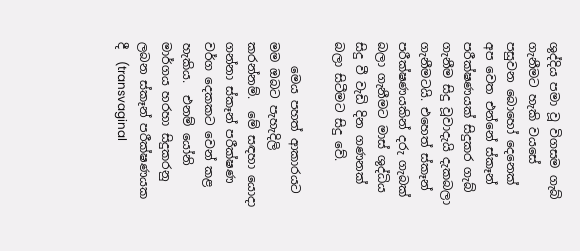ශුද්දිය පමා වූ විගසම ගැබ් ගැනීමට හැකි වයසේ පසුවන බොහෝ දෙනෙක් අප වෙත එන්නේ ස්කෑන් පරීක්ෂණයක් සිදුකර ගැබ් ගැනීම සිදු වූවාදැයි දැකබලා ගැනීමටයි. එහෙත් ස්කෑන් පරීක්ෂණයකින් දරු ගැබක් බලා ගැනීමට මාස් ශුද්ධිය සිදු වී වැඩි දින ගණනක් බලා සිටීමට සිදු වේ.

    මෙය පහත් ආකාරයට මම ඔබට පැහැදිලි කරන්නම්.  මේ සඳහා යොදා ගන්නා ස්කෑන් පරීක්ෂණ වර්ග දෙකකට වෙන් කළ හැකිය.  එනම් යෝනි මාර්ගය හරහා සිදුකරනු ලබන ස්කෑන් පරීක්ෂණයක දී  (transvaginal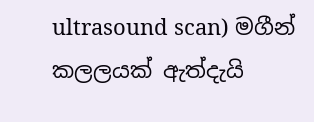ultrasound scan) මගීන් කලලයක් ඇත්දැයි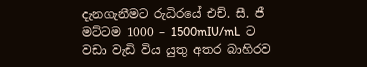දැනගැනීමට රුධිරයේ එච්. සී. ජී මට්ටම 1000 – 1500mIU/mL  ට වඩා වැඩි විය යුතු අතර බාහිරව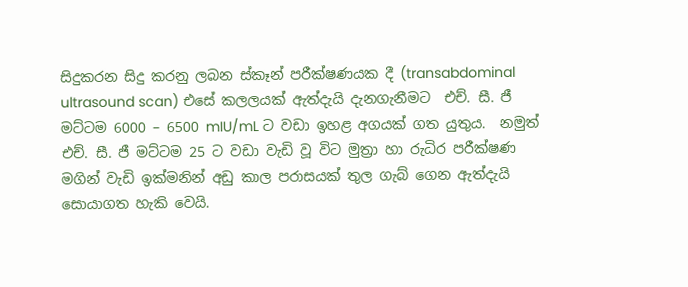සිදුකරන සිදු කරනු ලබන ස්කෑන් පරීක්ෂණයක දී (transabdominal ultrasound scan) එසේ කලලයක් ඇත්දැයි දැනගැනීමට  එච්. සී. ජී මට්ටම 6000 – 6500 mIU/mL ට වඩා ඉහළ අගයක් ගත යුතුය.  නමුත් එච්. සී. ජී මට්ටම 25 ට වඩා වැඩි වූ විට මුත්‍රා හා රුධිර පරීක්ෂණ මගින් වැඩි ඉක්මනින් අඩු කාල පරාසයක් තුල ගැබ් ගෙන ඇත්දැයි සොයාගත හැකි වෙයි.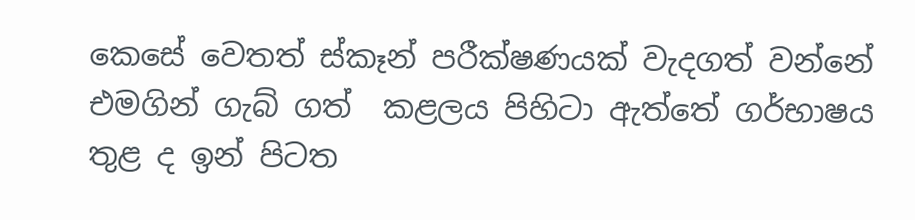කෙසේ වෙතත් ස්කෑන් පරීක්ෂණයක් වැදගත් වන්නේ එමගින් ගැබ් ගත්  කළලය පිහිටා ඇත්තේ ගර්භාෂය තුළ ද ඉන් පිටත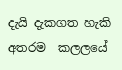දැයි දැකගත හැකි අතරම  කලලයේ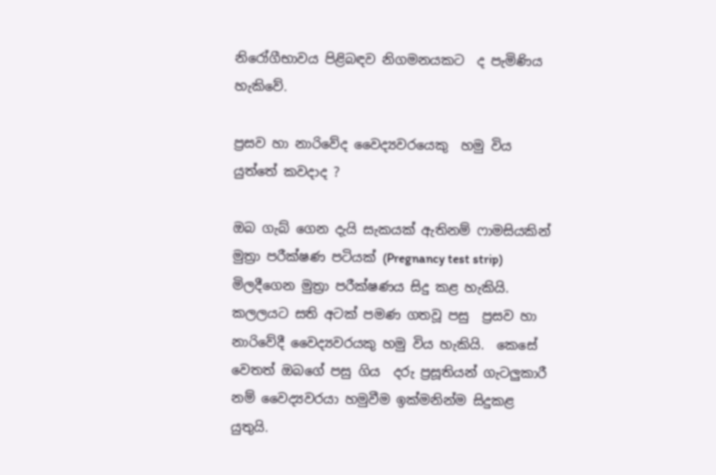නිරෝගීභාවය පිළිබඳව නිගමනයකට  ද පැමිණිය හැකිවේ.

ප්‍රසව හා නාරිවේද වෛද්‍යවරයෙකු  හමු විය යුත්තේ කවදාද ?

ඔබ ගැබ් ගෙන දැයි සැකයක් ඇතිනම් ෆාමසියකින් මුත්‍රා පරීක්ෂණ පටියක් (Pregnancy test strip) මිලදීගෙන මුත්‍රා පරීක්ෂණය සිදු කළ හැකියි. කලලයට සති අටක් පමණ ගතවූ පසු  ප්‍රසව හා නාරිවේදී වෛද්‍යවරයකු හමු විය හැකියි.  කෙසේ වෙතත් ඔබගේ පසු ගිය  දරු ප්‍රසූතියන් ගැටලුකාරී නම් වෛද්‍යවරයා හමුවීම ඉක්මනින්ම සිදුකළ යුතුයි.